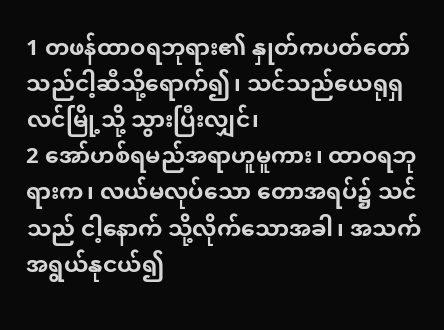1 တဖန်ထာဝရဘုရား၏ နှုတ်ကပတ်တော်သည်ငါ့ဆီသို့ရောက်၍၊ သင်သည်ယေရုရှလင်မြို့သို့ သွားပြီးလျှင်၊
2 အော်ဟစ်ရမည်အရာဟူမူကား၊ ထာဝရဘုရားက၊ လယ်မလုပ်သော တောအရပ်၌ သင်သည် ငါ့နောက် သို့လိုက်သောအခါ၊ အသက်အရွယ်နုငယ်၍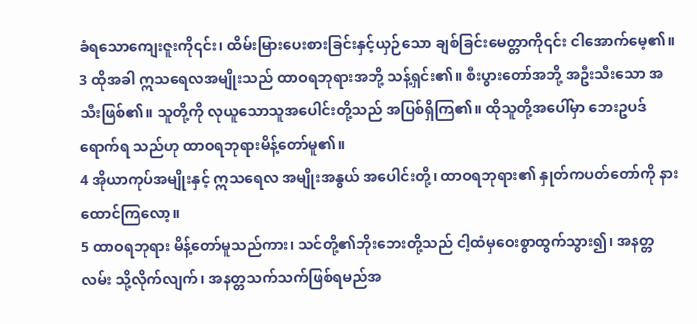ခံရသောကျေးဇူးကို၎င်း၊ ထိမ်းမြားပေးစားခြင်းနှင့်ယှဉ်သော ချစ်ခြင်းမေတ္တာကို၎င်း ငါအောက်မေ့၏။
3 ထိုအခါ ဣသရေလအမျိုးသည် ထာဝရဘုရားအဘို့ သန့်ရှင်း၏။ စီးပွားတော်အဘို့ အဦးသီးသော အသီးဖြစ်၏။ သူတို့ကို လုယူသောသူအပေါင်းတို့သည် အပြစ်ရှိကြ၏။ ထိုသူတို့အပေါ်မှာ ဘေးဥပဒ်ရောက်ရ သည်ဟု ထာဝရဘုရားမိန့်တော်မူ၏။
4 အိုယာကုပ်အမျိုးနှင့် ဣသရေလ အမျိုးအနွယ် အပေါင်းတို့၊ ထာဝရဘုရား၏ နှုတ်ကပတ်တော်ကို နားထောင်ကြလော့။
5 ထာဝရဘုရား မိန့်တော်မူသည်ကား၊ သင်တို့၏ဘိုးဘေးတို့သည် ငါ့ထံမှဝေးစွာထွက်သွား၍၊ အနတ္တလမ်း သို့လိုက်လျက်၊ အနတ္တသက်သက်ဖြစ်ရမည်အ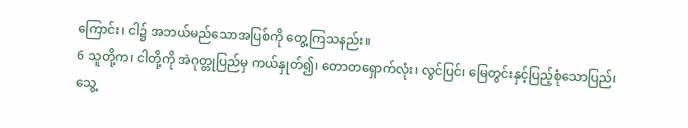ကြောင်း၊ ငါ၌ အဘယ်မည်သောအပြစ်ကို တွေ့ကြသနည်း။
6 သူတို့က၊ ငါတို့ကို အဲဂုတ္တုပြည်မှ ကယ်နှုတ်၍၊ တောတရှောက်လုံး၊ လွင်ပြင်၊ မြေတွင်းနှင့်ပြည့်စုံသောပြည်၊ သွေ့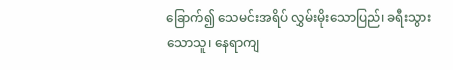ခြောက်၍ သေမင်းအရိပ် လွှမ်းမိုးသောပြည်၊ ခရီးသွားသောသူ၊ နေရာကျ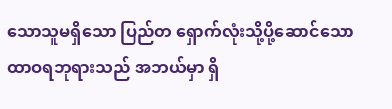သောသူမရှိသော ပြည်တ ရှောက်လုံးသို့ပို့ဆောင်သော ထာဝရဘုရားသည် အဘယ်မှာ ရှိ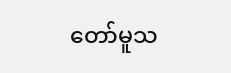တော်မူသ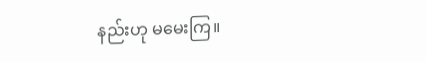နည်းဟု မမေးကြ။